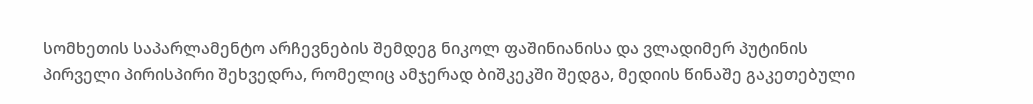სომხეთის საპარლამენტო არჩევნების შემდეგ ნიკოლ ფაშინიანისა და ვლადიმერ პუტინის პირველი პირისპირი შეხვედრა, რომელიც ამჯერად ბიშკეკში შედგა, მედიის წინაშე გაკეთებული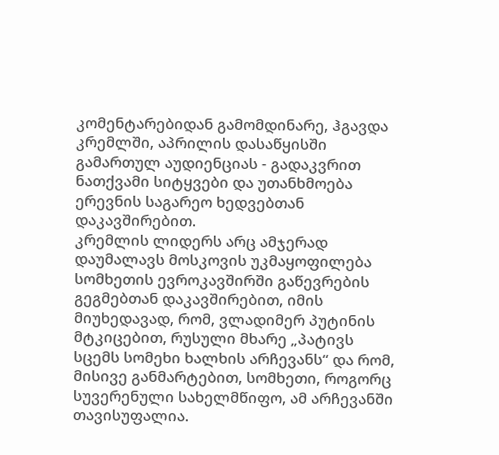კომენტარებიდან გამომდინარე, ჰგავდა კრემლში, აპრილის დასაწყისში გამართულ აუდიენციას - გადაკვრით ნათქვამი სიტყვები და უთანხმოება ერევნის საგარეო ხედვებთან დაკავშირებით.
კრემლის ლიდერს არც ამჯერად დაუმალავს მოსკოვის უკმაყოფილება სომხეთის ევროკავშირში გაწევრების გეგმებთან დაკავშირებით, იმის მიუხედავად, რომ, ვლადიმერ პუტინის მტკიცებით, რუსული მხარე „პატივს სცემს სომეხი ხალხის არჩევანს“ და რომ, მისივე განმარტებით, სომხეთი, როგორც სუვერენული სახელმწიფო, ამ არჩევანში თავისუფალია.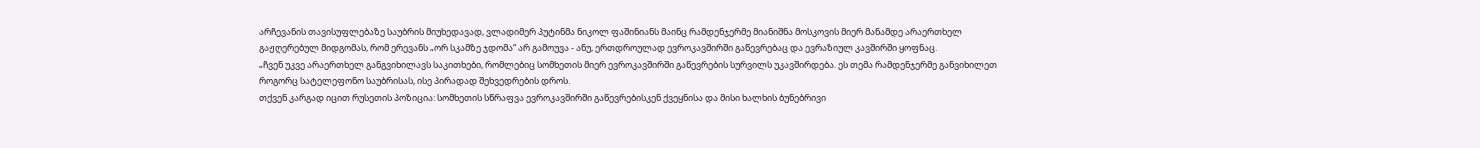არჩევანის თავისუფლებაზე საუბრის მიუხედავად, ვლადიმერ პუტინმა ნიკოლ ფაშინიანს მაინც რამდენჯერმე მიანიშნა მოსკოვის მიერ მანამდე არაერთხელ გაჟღერებულ მიდგომას, რომ ერევანს „ორ სკამზე ჯდომა“ არ გამოუვა - ანუ, ერთდროულად ევროკავშირში გაწევრებაც და ევრაზიულ კავშირში ყოფნაც.
„ჩვენ უკვე არაერთხელ განგვიხილავს საკითხები, რომლებიც სომხეთის მიერ ევროკავშირში გაწევრების სურვილს უკავშირდება. ეს თემა რამდენჯერმე განვიხილეთ როგორც სატელეფონო საუბრისას, ისე პირადად შეხვედრების დროს.
თქვენ კარგად იცით რუსეთის პოზიცია: სომხეთის სწრაფვა ევროკავშირში გაწევრებისკენ ქვეყნისა და მისი ხალხის ბუნებრივი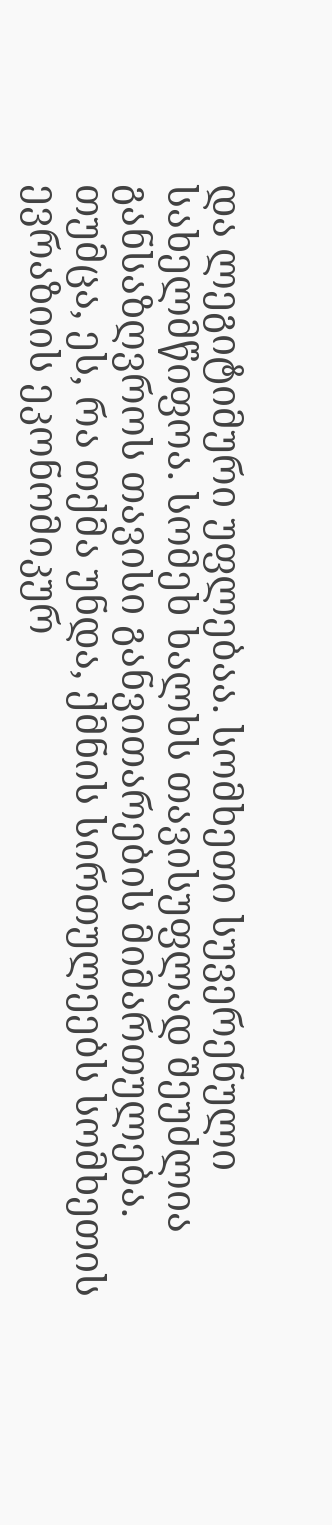და ლეგიტიმური უფლებაა. სომხეთი სუვერენული სახელმწიფოა. სომეხ ხალხს თავისუფლად შეუძლია განსაზღვროს თავისი განვითარების მიმართულება.
თუმცა, ეს, რა თქმა უნდა, ქმნის სირთულეებს სომხეთის ევრაზიის ეკონომიკურ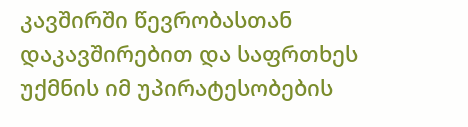კავშირში წევრობასთან დაკავშირებით და საფრთხეს უქმნის იმ უპირატესობების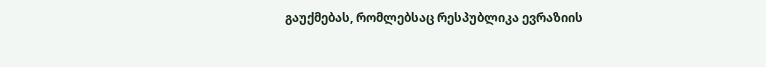გაუქმებას, რომლებსაც რესპუბლიკა ევრაზიის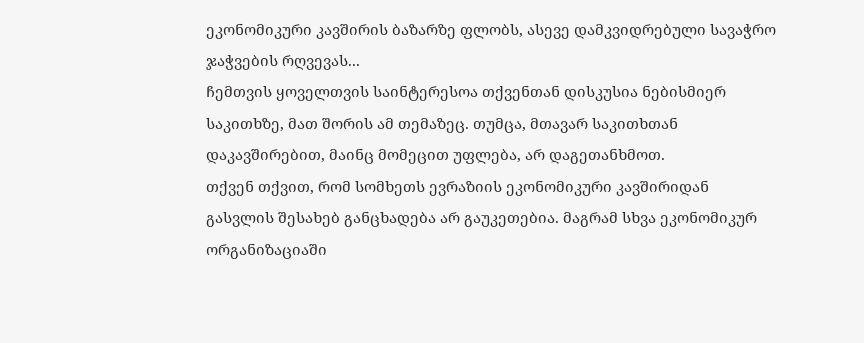ეკონომიკური კავშირის ბაზარზე ფლობს, ასევე დამკვიდრებული სავაჭრო ჯაჭვების რღვევას...
ჩემთვის ყოველთვის საინტერესოა თქვენთან დისკუსია ნებისმიერ საკითხზე, მათ შორის ამ თემაზეც. თუმცა, მთავარ საკითხთან დაკავშირებით, მაინც მომეცით უფლება, არ დაგეთანხმოთ.
თქვენ თქვით, რომ სომხეთს ევრაზიის ეკონომიკური კავშირიდან გასვლის შესახებ განცხადება არ გაუკეთებია. მაგრამ სხვა ეკონომიკურ ორგანიზაციაში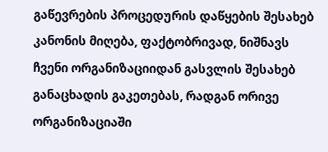გაწევრების პროცედურის დაწყების შესახებ კანონის მიღება, ფაქტობრივად, ნიშნავს ჩვენი ორგანიზაციიდან გასვლის შესახებ განაცხადის გაკეთებას, რადგან ორივე ორგანიზაციაში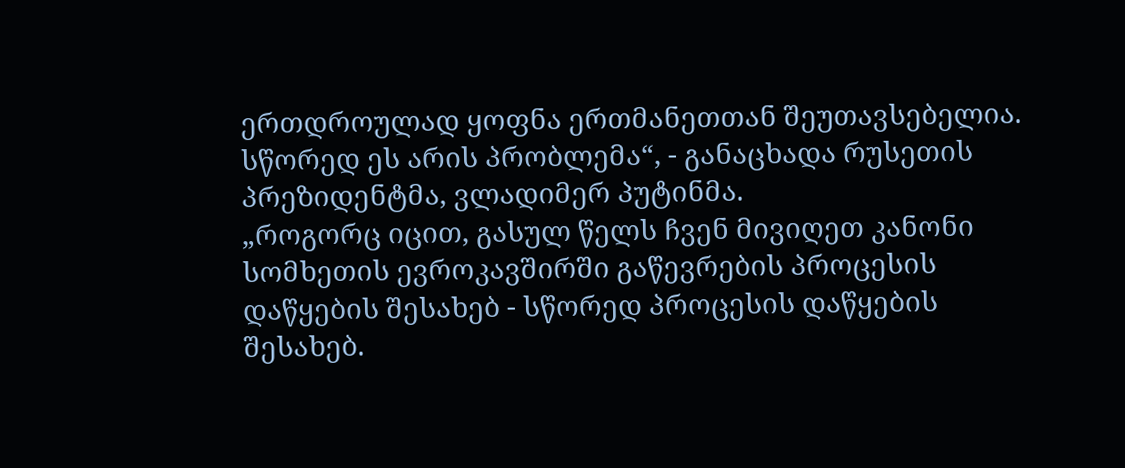ერთდროულად ყოფნა ერთმანეთთან შეუთავსებელია. სწორედ ეს არის პრობლემა“, - განაცხადა რუსეთის პრეზიდენტმა, ვლადიმერ პუტინმა.
„როგორც იცით, გასულ წელს ჩვენ მივიღეთ კანონი სომხეთის ევროკავშირში გაწევრების პროცესის დაწყების შესახებ - სწორედ პროცესის დაწყების შესახებ.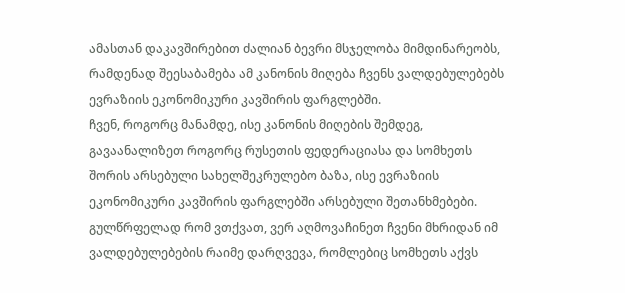ამასთან დაკავშირებით ძალიან ბევრი მსჯელობა მიმდინარეობს, რამდენად შეესაბამება ამ კანონის მიღება ჩვენს ვალდებულებებს ევრაზიის ეკონომიკური კავშირის ფარგლებში.
ჩვენ, როგორც მანამდე, ისე კანონის მიღების შემდეგ, გავაანალიზეთ როგორც რუსეთის ფედერაციასა და სომხეთს შორის არსებული სახელშეკრულებო ბაზა, ისე ევრაზიის ეკონომიკური კავშირის ფარგლებში არსებული შეთანხმებები. გულწრფელად რომ ვთქვათ, ვერ აღმოვაჩინეთ ჩვენი მხრიდან იმ ვალდებულებების რაიმე დარღვევა, რომლებიც სომხეთს აქვს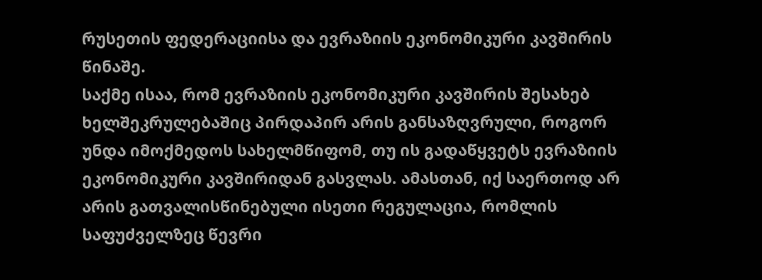რუსეთის ფედერაციისა და ევრაზიის ეკონომიკური კავშირის წინაშე.
საქმე ისაა, რომ ევრაზიის ეკონომიკური კავშირის შესახებ ხელშეკრულებაშიც პირდაპირ არის განსაზღვრული, როგორ უნდა იმოქმედოს სახელმწიფომ, თუ ის გადაწყვეტს ევრაზიის ეკონომიკური კავშირიდან გასვლას. ამასთან, იქ საერთოდ არ არის გათვალისწინებული ისეთი რეგულაცია, რომლის საფუძველზეც წევრი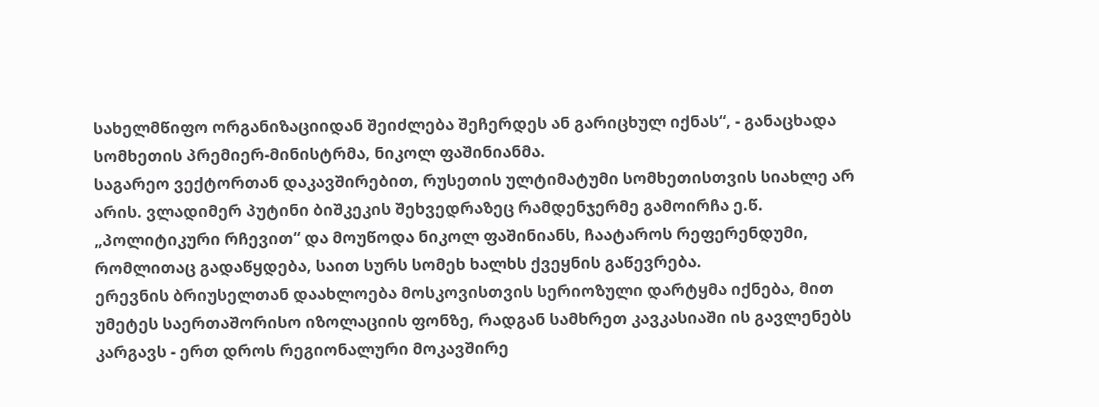სახელმწიფო ორგანიზაციიდან შეიძლება შეჩერდეს ან გარიცხულ იქნას“, - განაცხადა სომხეთის პრემიერ-მინისტრმა, ნიკოლ ფაშინიანმა.
საგარეო ვექტორთან დაკავშირებით, რუსეთის ულტიმატუმი სომხეთისთვის სიახლე არ არის. ვლადიმერ პუტინი ბიშკეკის შეხვედრაზეც რამდენჯერმე გამოირჩა ე.წ. „პოლიტიკური რჩევით“ და მოუწოდა ნიკოლ ფაშინიანს, ჩაატაროს რეფერენდუმი, რომლითაც გადაწყდება, საით სურს სომეხ ხალხს ქვეყნის გაწევრება.
ერევნის ბრიუსელთან დაახლოება მოსკოვისთვის სერიოზული დარტყმა იქნება, მით უმეტეს საერთაშორისო იზოლაციის ფონზე, რადგან სამხრეთ კავკასიაში ის გავლენებს კარგავს - ერთ დროს რეგიონალური მოკავშირე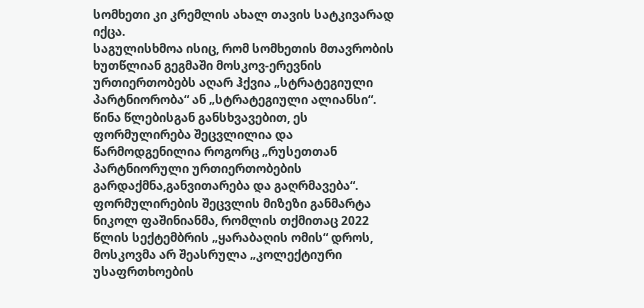სომხეთი კი კრემლის ახალ თავის სატკივარად იქცა.
საგულისხმოა ისიც, რომ სომხეთის მთავრობის ხუთწლიან გეგმაში მოსკოვ-ერევნის ურთიერთობებს აღარ ჰქვია „სტრატეგიული პარტნიორობა“ ან „სტრატეგიული ალიანსი“.
წინა წლებისგან განსხვავებით, ეს ფორმულირება შეცვლილია და წარმოდგენილია როგორც „რუსეთთან პარტნიორული ურთიერთობების გარდაქმნა,განვითარება და გაღრმავება“.
ფორმულირების შეცვლის მიზეზი განმარტა ნიკოლ ფაშინიანმა, რომლის თქმითაც 2022 წლის სექტემბრის „ყარაბაღის ომის“ დროს, მოსკოვმა არ შეასრულა „კოლექტიური უსაფრთხოების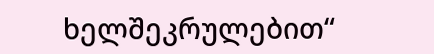ხელშეკრულებით“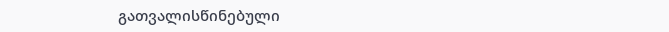გათვალისწინებული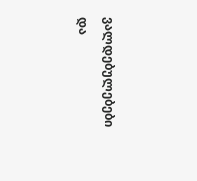ვალდებულებები და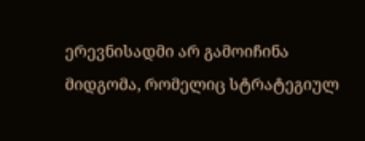ერევნისადმი არ გამოიჩინა მიდგომა, რომელიც სტრატეგიულ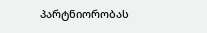პარტნიორობას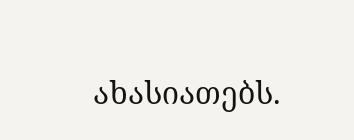ახასიათებს.